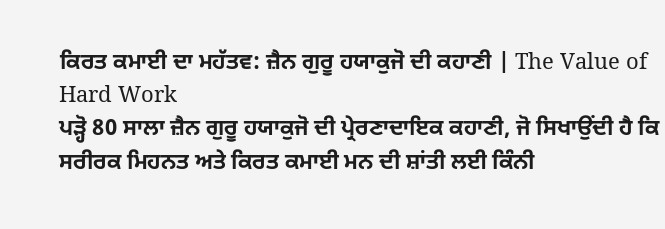ਕਿਰਤ ਕਮਾਈ ਦਾ ਮਹੱਤਵ: ਜ਼ੈਨ ਗੁਰੂ ਹਯਾਕੁਜੋ ਦੀ ਕਹਾਣੀ | The Value of Hard Work
ਪੜ੍ਹੋ 80 ਸਾਲਾ ਜ਼ੈਨ ਗੁਰੂ ਹਯਾਕੁਜੋ ਦੀ ਪ੍ਰੇਰਣਾਦਾਇਕ ਕਹਾਣੀ, ਜੋ ਸਿਖਾਉਂਦੀ ਹੈ ਕਿ ਸਰੀਰਕ ਮਿਹਨਤ ਅਤੇ ਕਿਰਤ ਕਮਾਈ ਮਨ ਦੀ ਸ਼ਾਂਤੀ ਲਈ ਕਿੰਨੀ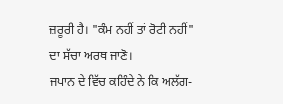ਜ਼ਰੂਰੀ ਹੈ। "ਕੰਮ ਨਹੀਂ ਤਾਂ ਰੋਟੀ ਨਹੀਂ" ਦਾ ਸੱਚਾ ਅਰਥ ਜਾਣੋ।
ਜਪਾਨ ਦੇ ਵਿੱਚ ਕਹਿੰਦੇ ਨੇ ਕਿ ਅਲੱਗ-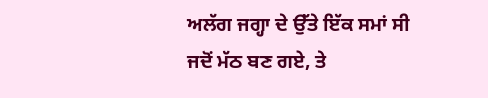ਅਲੱਗ ਜਗ੍ਹਾ ਦੇ ਉੱਤੇ ਇੱਕ ਸਮਾਂ ਸੀ ਜਦੋਂ ਮੱਠ ਬਣ ਗਏ, ਤੇ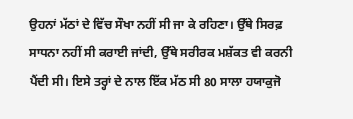ਉਹਨਾਂ ਮੱਠਾਂ ਦੇ ਵਿੱਚ ਸੌਖਾ ਨਹੀਂ ਸੀ ਜਾ ਕੇ ਰਹਿਣਾ। ਉੱਥੇ ਸਿਰਫ਼ ਸਾਧਨਾ ਨਹੀਂ ਸੀ ਕਰਾਈ ਜਾਂਦੀ, ਉੱਥੇ ਸਰੀਰਕ ਮਸ਼ੱਕਤ ਵੀ ਕਰਨੀ ਪੈਂਦੀ ਸੀ। ਇਸੇ ਤਰ੍ਹਾਂ ਦੇ ਨਾਲ ਇੱਕ ਮੱਠ ਸੀ 80 ਸਾਲਾ ਹਯਾਕੁਜੋ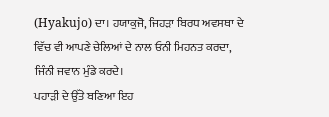(Hyakujo) ਦਾ। ਹਯਾਕੁਜੋ, ਜਿਹੜਾ ਬਿਰਧ ਅਵਸਥਾ ਦੇ ਵਿੱਚ ਵੀ ਆਪਣੇ ਚੇਲਿਆਂ ਦੇ ਨਾਲ ਓਨੀ ਮਿਹਨਤ ਕਰਦਾ, ਜਿੰਨੀ ਜਵਾਨ ਮੁੰਡੇ ਕਰਦੇ।
ਪਹਾੜੀ ਦੇ ਉੱਤੇ ਬਣਿਆ ਇਹ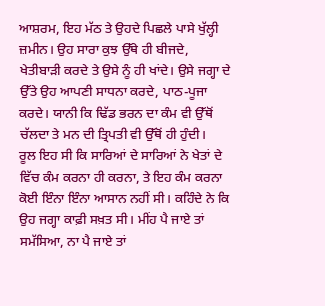ਆਸ਼ਰਮ, ਇਹ ਮੱਠ ਤੇ ਉਹਦੇ ਪਿਛਲੇ ਪਾਸੇ ਖੁੱਲ੍ਹੀ ਜ਼ਮੀਨ। ਉਹ ਸਾਰਾ ਕੁਝ ਉੱਥੇ ਹੀ ਬੀਜਦੇ, ਖੇਤੀਬਾੜੀ ਕਰਦੇ ਤੇ ਉਸੇ ਨੂੰ ਹੀ ਖਾਂਦੇ। ਉਸੇ ਜਗ੍ਹਾ ਦੇ ਉੱਤੇ ਉਹ ਆਪਣੀ ਸਾਧਨਾ ਕਰਦੇ, ਪਾਠ-ਪੂਜਾ ਕਰਦੇ। ਯਾਨੀ ਕਿ ਢਿੱਡ ਭਰਨ ਦਾ ਕੰਮ ਵੀ ਉੱਥੋਂ ਚੱਲਦਾ ਤੇ ਮਨ ਦੀ ਤ੍ਰਿਪਤੀ ਵੀ ਉੱਥੋਂ ਹੀ ਹੁੰਦੀ।
ਰੂਲ ਇਹ ਸੀ ਕਿ ਸਾਰਿਆਂ ਦੇ ਸਾਰਿਆਂ ਨੇ ਖੇਤਾਂ ਦੇ ਵਿੱਚ ਕੰਮ ਕਰਨਾ ਹੀ ਕਰਨਾ, ਤੇ ਇਹ ਕੰਮ ਕਰਨਾ ਕੋਈ ਇੰਨਾ ਇੰਨਾ ਆਸਾਨ ਨਹੀਂ ਸੀ। ਕਹਿੰਦੇ ਨੇ ਕਿ ਉਹ ਜਗ੍ਹਾ ਕਾਫ਼ੀ ਸਖ਼ਤ ਸੀ। ਮੀਂਹ ਪੈ ਜਾਏ ਤਾਂ ਸਮੱਸਿਆ, ਨਾ ਪੈ ਜਾਏ ਤਾਂ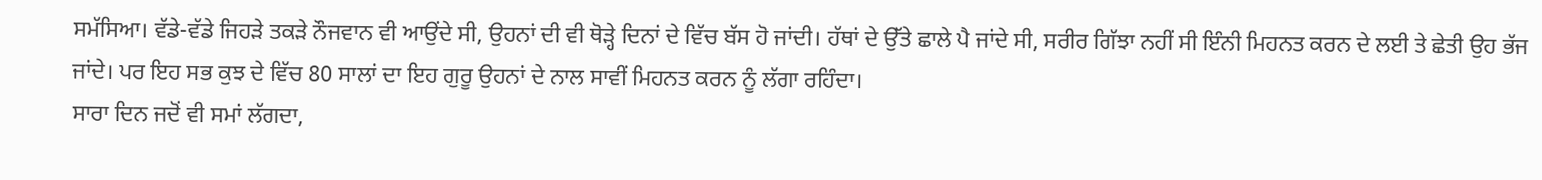ਸਮੱਸਿਆ। ਵੱਡੇ-ਵੱਡੇ ਜਿਹੜੇ ਤਕੜੇ ਨੌਜਵਾਨ ਵੀ ਆਉਂਦੇ ਸੀ, ਉਹਨਾਂ ਦੀ ਵੀ ਥੋੜ੍ਹੇ ਦਿਨਾਂ ਦੇ ਵਿੱਚ ਬੱਸ ਹੋ ਜਾਂਦੀ। ਹੱਥਾਂ ਦੇ ਉੱਤੇ ਛਾਲੇ ਪੈ ਜਾਂਦੇ ਸੀ, ਸਰੀਰ ਗਿੱਝਾ ਨਹੀਂ ਸੀ ਇੰਨੀ ਮਿਹਨਤ ਕਰਨ ਦੇ ਲਈ ਤੇ ਛੇਤੀ ਉਹ ਭੱਜ ਜਾਂਦੇ। ਪਰ ਇਹ ਸਭ ਕੁਝ ਦੇ ਵਿੱਚ 80 ਸਾਲਾਂ ਦਾ ਇਹ ਗੁਰੂ ਉਹਨਾਂ ਦੇ ਨਾਲ ਸਾਵੀਂ ਮਿਹਨਤ ਕਰਨ ਨੂੰ ਲੱਗਾ ਰਹਿੰਦਾ।
ਸਾਰਾ ਦਿਨ ਜਦੋਂ ਵੀ ਸਮਾਂ ਲੱਗਦਾ,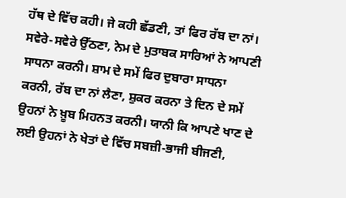ਹੱਥ ਦੇ ਵਿੱਚ ਕਹੀ। ਜੇ ਕਹੀ ਛੱਡਣੀ, ਤਾਂ ਫਿਰ ਰੱਬ ਦਾ ਨਾਂ। ਸਵੇਰੇ-ਸਵੇਰੇ ਉੱਠਣਾ, ਨੇਮ ਦੇ ਮੁਤਾਬਕ ਸਾਰਿਆਂ ਨੇ ਆਪਣੀ ਸਾਧਨਾ ਕਰਨੀ। ਸ਼ਾਮ ਦੇ ਸਮੇਂ ਫਿਰ ਦੁਬਾਰਾ ਸਾਧਨਾ ਕਰਨੀ, ਰੱਬ ਦਾ ਨਾਂ ਲੈਣਾ, ਸ਼ੁਕਰ ਕਰਨਾ ਤੇ ਦਿਨ ਦੇ ਸਮੇਂ ਉਹਨਾਂ ਨੇ ਖ਼ੂਬ ਮਿਹਨਤ ਕਰਨੀ। ਯਾਨੀ ਕਿ ਆਪਣੇ ਖਾਣ ਦੇ ਲਈ ਉਹਨਾਂ ਨੇ ਖੇਤਾਂ ਦੇ ਵਿੱਚ ਸਬਜ਼ੀ-ਭਾਜੀ ਬੀਜਣੀ,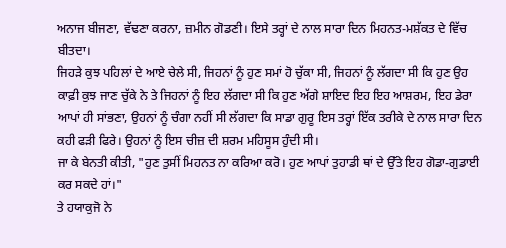ਅਨਾਜ ਬੀਜਣਾ, ਵੱਢਣਾ ਕਰਨਾ, ਜ਼ਮੀਨ ਗੋਡਣੀ। ਇਸੇ ਤਰ੍ਹਾਂ ਦੇ ਨਾਲ ਸਾਰਾ ਦਿਨ ਮਿਹਨਤ-ਮਸ਼ੱਕਤ ਦੇ ਵਿੱਚ ਬੀਤਦਾ।
ਜਿਹੜੇ ਕੁਝ ਪਹਿਲਾਂ ਦੇ ਆਏ ਚੇਲੇ ਸੀ, ਜਿਹਨਾਂ ਨੂੰ ਹੁਣ ਸਮਾਂ ਹੋ ਚੁੱਕਾ ਸੀ, ਜਿਹਨਾਂ ਨੂੰ ਲੱਗਦਾ ਸੀ ਕਿ ਹੁਣ ਉਹ ਕਾਫ਼ੀ ਕੁਝ ਜਾਣ ਚੁੱਕੇ ਨੇ ਤੇ ਜਿਹਨਾਂ ਨੂੰ ਇਹ ਲੱਗਦਾ ਸੀ ਕਿ ਹੁਣ ਅੱਗੇ ਸ਼ਾਇਦ ਇਹ ਇਹ ਆਸ਼ਰਮ, ਇਹ ਡੇਰਾ ਆਪਾਂ ਹੀ ਸਾਂਭਣਾ, ਉਹਨਾਂ ਨੂੰ ਚੰਗਾ ਨਹੀਂ ਸੀ ਲੱਗਦਾ ਕਿ ਸਾਡਾ ਗੁਰੂ ਇਸ ਤਰ੍ਹਾਂ ਇੱਕ ਤਰੀਕੇ ਦੇ ਨਾਲ ਸਾਰਾ ਦਿਨ ਕਹੀ ਫੜੀ ਫਿਰੇ। ਉਹਨਾਂ ਨੂੰ ਇਸ ਚੀਜ਼ ਦੀ ਸ਼ਰਮ ਮਹਿਸੂਸ ਹੁੰਦੀ ਸੀ।
ਜਾ ਕੇ ਬੇਨਤੀ ਕੀਤੀ, "ਹੁਣ ਤੁਸੀਂ ਮਿਹਨਤ ਨਾ ਕਰਿਆ ਕਰੋ। ਹੁਣ ਆਪਾਂ ਤੁਹਾਡੀ ਥਾਂ ਦੇ ਉੱਤੇ ਇਹ ਗੋਡਾ-ਗੁਡਾਈ ਕਰ ਸਕਦੇ ਹਾਂ।"
ਤੇ ਹਯਾਕੁਜੋ ਨੇ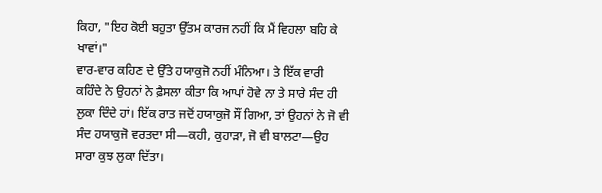ਕਿਹਾ, "ਇਹ ਕੋਈ ਬਹੁਤਾ ਉੱਤਮ ਕਾਰਜ ਨਹੀਂ ਕਿ ਮੈਂ ਵਿਹਲਾ ਬਹਿ ਕੇ ਖਾਵਾਂ।"
ਵਾਰ-ਵਾਰ ਕਹਿਣ ਦੇ ਉੱਤੇ ਹਯਾਕੁਜੋ ਨਹੀਂ ਮੰਨਿਆ। ਤੇ ਇੱਕ ਵਾਰੀ ਕਹਿੰਦੇ ਨੇ ਉਹਨਾਂ ਨੇ ਫ਼ੈਸਲਾ ਕੀਤਾ ਕਿ ਆਪਾਂ ਹੋਵੇ ਨਾ ਤੇ ਸਾਰੇ ਸੰਦ ਹੀ ਲੁਕਾ ਦਿੰਦੇ ਹਾਂ। ਇੱਕ ਰਾਤ ਜਦੋਂ ਹਯਾਕੁਜੋ ਸੌਂ ਗਿਆ, ਤਾਂ ਉਹਨਾਂ ਨੇ ਜੋ ਵੀ ਸੰਦ ਹਯਾਕੁਜੋ ਵਰਤਦਾ ਸੀ—ਕਹੀ, ਕੁਹਾੜਾ, ਜੋ ਵੀ ਬਾਲਟਾ—ਉਹ ਸਾਰਾ ਕੁਝ ਲੁਕਾ ਦਿੱਤਾ।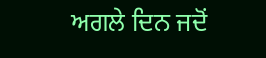ਅਗਲੇ ਦਿਨ ਜਦੋਂ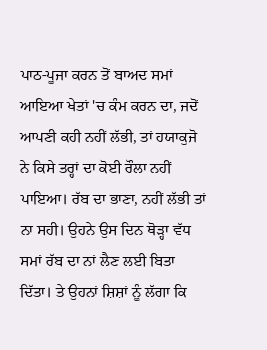ਪਾਠ-ਪੂਜਾ ਕਰਨ ਤੋਂ ਬਾਅਦ ਸਮਾਂ ਆਇਆ ਖੇਤਾਂ 'ਚ ਕੰਮ ਕਰਨ ਦਾ, ਜਦੋਂ ਆਪਣੀ ਕਹੀ ਨਹੀਂ ਲੱਭੀ, ਤਾਂ ਹਯਾਕੁਜੋ ਨੇ ਕਿਸੇ ਤਰ੍ਹਾਂ ਦਾ ਕੋਈ ਰੌਲਾ ਨਹੀਂ ਪਾਇਆ। ਰੱਬ ਦਾ ਭਾਣਾ, ਨਹੀਂ ਲੱਭੀ ਤਾਂ ਨਾ ਸਹੀ। ਉਹਨੇ ਉਸ ਦਿਨ ਥੋੜ੍ਹਾ ਵੱਧ ਸਮਾਂ ਰੱਬ ਦਾ ਨਾਂ ਲੈਣ ਲਈ ਬਿਤਾ ਦਿੱਤਾ। ਤੇ ਉਹਨਾਂ ਸ਼ਿਸ਼ਾਂ ਨੂੰ ਲੱਗਾ ਕਿ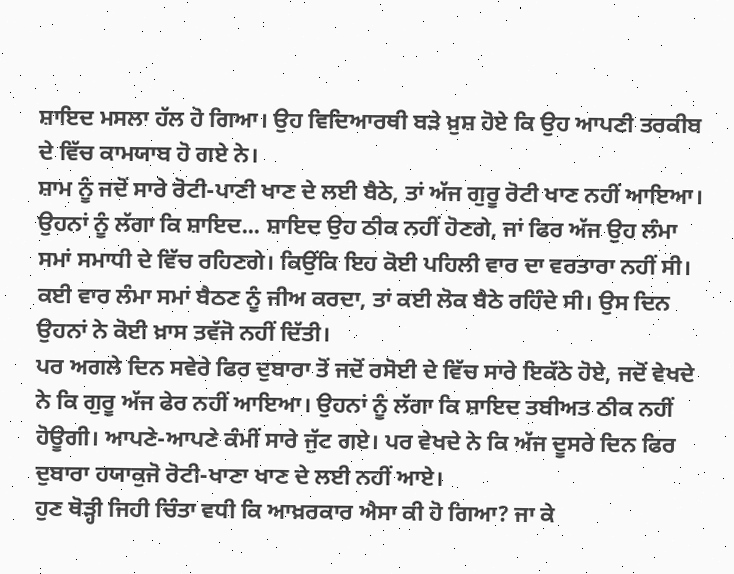ਸ਼ਾਇਦ ਮਸਲਾ ਹੱਲ ਹੋ ਗਿਆ। ਉਹ ਵਿਦਿਆਰਥੀ ਬੜੇ ਖ਼ੁਸ਼ ਹੋਏ ਕਿ ਉਹ ਆਪਣੀ ਤਰਕੀਬ ਦੇ ਵਿੱਚ ਕਾਮਯਾਬ ਹੋ ਗਏ ਨੇ।
ਸ਼ਾਮ ਨੂੰ ਜਦੋਂ ਸਾਰੇ ਰੋਟੀ-ਪਾਣੀ ਖਾਣ ਦੇ ਲਈ ਬੈਠੇ, ਤਾਂ ਅੱਜ ਗੁਰੂ ਰੋਟੀ ਖਾਣ ਨਹੀਂ ਆਇਆ। ਉਹਨਾਂ ਨੂੰ ਲੱਗਾ ਕਿ ਸ਼ਾਇਦ... ਸ਼ਾਇਦ ਉਹ ਠੀਕ ਨਹੀਂ ਹੋਣਗੇ, ਜਾਂ ਫਿਰ ਅੱਜ ਉਹ ਲੰਮਾ ਸਮਾਂ ਸਮਾਧੀ ਦੇ ਵਿੱਚ ਰਹਿਣਗੇ। ਕਿਉਂਕਿ ਇਹ ਕੋਈ ਪਹਿਲੀ ਵਾਰ ਦਾ ਵਰਤਾਰਾ ਨਹੀਂ ਸੀ। ਕਈ ਵਾਰ ਲੰਮਾ ਸਮਾਂ ਬੈਠਣ ਨੂੰ ਜੀਅ ਕਰਦਾ, ਤਾਂ ਕਈ ਲੋਕ ਬੈਠੇ ਰਹਿੰਦੇ ਸੀ। ਉਸ ਦਿਨ ਉਹਨਾਂ ਨੇ ਕੋਈ ਖ਼ਾਸ ਤਵੱਜੋ ਨਹੀਂ ਦਿੱਤੀ।
ਪਰ ਅਗਲੇ ਦਿਨ ਸਵੇਰੇ ਫਿਰ ਦੁਬਾਰਾ ਤੋਂ ਜਦੋਂ ਰਸੋਈ ਦੇ ਵਿੱਚ ਸਾਰੇ ਇਕੱਠੇ ਹੋਏ, ਜਦੋਂ ਵੇਖਦੇ ਨੇ ਕਿ ਗੁਰੂ ਅੱਜ ਫੇਰ ਨਹੀਂ ਆਇਆ। ਉਹਨਾਂ ਨੂੰ ਲੱਗਾ ਕਿ ਸ਼ਾਇਦ ਤਬੀਅਤ ਠੀਕ ਨਹੀਂ ਹੋਊਗੀ। ਆਪਣੇ-ਆਪਣੇ ਕੰਮੀਂ ਸਾਰੇ ਜੁੱਟ ਗਏ। ਪਰ ਵੇਖਦੇ ਨੇ ਕਿ ਅੱਜ ਦੂਸਰੇ ਦਿਨ ਫਿਰ ਦੁਬਾਰਾ ਹਯਾਕੁਜੋ ਰੋਟੀ-ਖਾਣਾ ਖਾਣ ਦੇ ਲਈ ਨਹੀਂ ਆਏ।
ਹੁਣ ਥੋੜ੍ਹੀ ਜਿਹੀ ਚਿੰਤਾ ਵਧੀ ਕਿ ਆਖ਼ਰਕਾਰ ਐਸਾ ਕੀ ਹੋ ਗਿਆ? ਜਾ ਕੇ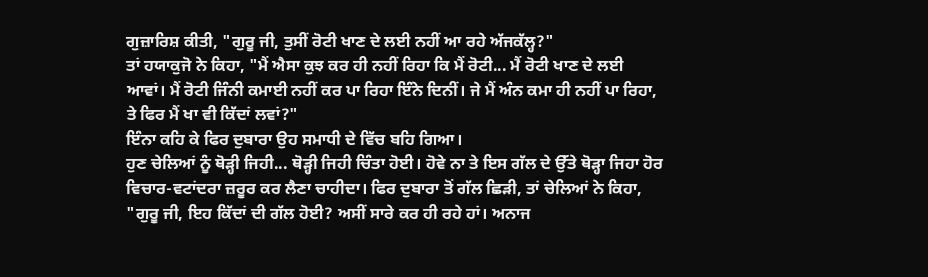ਗੁਜ਼ਾਰਿਸ਼ ਕੀਤੀ, "ਗੁਰੂ ਜੀ, ਤੁਸੀਂ ਰੋਟੀ ਖਾਣ ਦੇ ਲਈ ਨਹੀਂ ਆ ਰਹੇ ਅੱਜਕੱਲ੍ਹ?"
ਤਾਂ ਹਯਾਕੁਜੋ ਨੇ ਕਿਹਾ, "ਮੈਂ ਐਸਾ ਕੁਝ ਕਰ ਹੀ ਨਹੀਂ ਰਿਹਾ ਕਿ ਮੈਂ ਰੋਟੀ... ਮੈਂ ਰੋਟੀ ਖਾਣ ਦੇ ਲਈ ਆਵਾਂ। ਮੈਂ ਰੋਟੀ ਜਿੰਨੀ ਕਮਾਈ ਨਹੀਂ ਕਰ ਪਾ ਰਿਹਾ ਇੰਨੇ ਦਿਨੀਂ। ਜੇ ਮੈਂ ਅੰਨ ਕਮਾ ਹੀ ਨਹੀਂ ਪਾ ਰਿਹਾ, ਤੇ ਫਿਰ ਮੈਂ ਖਾ ਵੀ ਕਿੱਦਾਂ ਲਵਾਂ?"
ਇੰਨਾ ਕਹਿ ਕੇ ਫਿਰ ਦੁਬਾਰਾ ਉਹ ਸਮਾਧੀ ਦੇ ਵਿੱਚ ਬਹਿ ਗਿਆ।
ਹੁਣ ਚੇਲਿਆਂ ਨੂੰ ਥੋੜ੍ਹੀ ਜਿਹੀ... ਥੋੜ੍ਹੀ ਜਿਹੀ ਚਿੰਤਾ ਹੋਈ। ਹੋਵੇ ਨਾ ਤੇ ਇਸ ਗੱਲ ਦੇ ਉੱਤੇ ਥੋੜ੍ਹਾ ਜਿਹਾ ਹੋਰ ਵਿਚਾਰ-ਵਟਾਂਦਰਾ ਜ਼ਰੂਰ ਕਰ ਲੈਣਾ ਚਾਹੀਦਾ। ਫਿਰ ਦੁਬਾਰਾ ਤੋਂ ਗੱਲ ਛਿੜੀ, ਤਾਂ ਚੇਲਿਆਂ ਨੇ ਕਿਹਾ, "ਗੁਰੂ ਜੀ, ਇਹ ਕਿੱਦਾਂ ਦੀ ਗੱਲ ਹੋਈ? ਅਸੀਂ ਸਾਰੇ ਕਰ ਹੀ ਰਹੇ ਹਾਂ। ਅਨਾਜ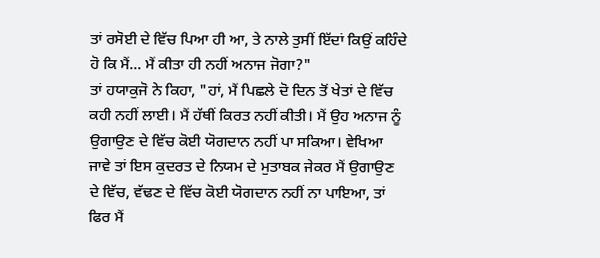ਤਾਂ ਰਸੋਈ ਦੇ ਵਿੱਚ ਪਿਆ ਹੀ ਆ, ਤੇ ਨਾਲੇ ਤੁਸੀਂ ਇੱਦਾਂ ਕਿਉਂ ਕਹਿੰਦੇ ਹੋ ਕਿ ਮੈਂ... ਮੈਂ ਕੀਤਾ ਹੀ ਨਹੀਂ ਅਨਾਜ ਜੋਗਾ?"
ਤਾਂ ਹਯਾਕੁਜੋ ਨੇ ਕਿਹਾ, "ਹਾਂ, ਮੈਂ ਪਿਛਲੇ ਦੋ ਦਿਨ ਤੋਂ ਖੇਤਾਂ ਦੇ ਵਿੱਚ ਕਹੀ ਨਹੀਂ ਲਾਈ। ਮੈਂ ਹੱਥੀਂ ਕਿਰਤ ਨਹੀਂ ਕੀਤੀ। ਮੈਂ ਉਹ ਅਨਾਜ ਨੂੰ ਉਗਾਉਣ ਦੇ ਵਿੱਚ ਕੋਈ ਯੋਗਦਾਨ ਨਹੀਂ ਪਾ ਸਕਿਆ। ਵੇਖਿਆ ਜਾਵੇ ਤਾਂ ਇਸ ਕੁਦਰਤ ਦੇ ਨਿਯਮ ਦੇ ਮੁਤਾਬਕ ਜੇਕਰ ਮੈਂ ਉਗਾਉਣ ਦੇ ਵਿੱਚ, ਵੱਢਣ ਦੇ ਵਿੱਚ ਕੋਈ ਯੋਗਦਾਨ ਨਹੀਂ ਨਾ ਪਾਇਆ, ਤਾਂ ਫਿਰ ਮੈਂ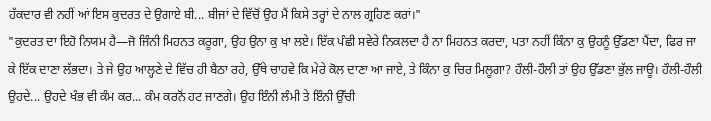ਹੱਕਦਾਰ ਵੀ ਨਹੀਂ ਆਂ ਇਸ ਕੁਦਰਤ ਦੇ ਉਗਾਏ ਬੀ... ਬੀਜਾਂ ਦੇ ਵਿੱਚੋਂ ਉਹ ਮੈਂ ਕਿਸੇ ਤਰ੍ਹਾਂ ਦੇ ਨਾਲ ਗ੍ਰਹਿਣ ਕਰਾਂ।"
"ਕੁਦਰਤ ਦਾ ਇਹੋ ਨਿਯਮ ਹੈ—ਜੋ ਜਿੰਨੀ ਮਿਹਨਤ ਕਰੂਗਾ, ਉਹ ਉਨਾ ਕੁ ਖਾ ਲਏ। ਇੱਕ ਪੰਛੀ ਸਵੇਰੇ ਨਿਕਲਦਾ ਹੈ ਨਾ ਮਿਹਨਤ ਕਰਦਾ, ਪਤਾ ਨਹੀਂ ਕਿੰਨਾ ਕੁ ਉਹਨੂੰ ਉੱਡਣਾ ਪੈਂਦਾ, ਫਿਰ ਜਾ ਕੇ ਇੱਕ ਦਾਣਾ ਲੱਭਦਾ। ਤੇ ਜੇ ਉਹ ਆਲ੍ਹਣੇ ਦੇ ਵਿੱਚ ਹੀ ਬੈਠਾ ਰਹੇ, ਉੱਥੇ ਚਾਹਵੇ ਕਿ ਮੇਰੇ ਕੋਲ ਦਾਣਾ ਆ ਜਾਏ, ਤੇ ਕਿੰਨਾ ਕੁ ਚਿਰ ਮਿਲੂਗਾ? ਹੌਲੀ-ਹੌਲੀ ਤਾਂ ਉਹ ਉੱਡਣਾ ਭੁੱਲ ਜਾਊ। ਹੌਲੀ-ਹੌਲੀ ਉਹਦੇ... ਉਹਦੇ ਖੰਭ ਵੀ ਕੰਮ ਕਰ... ਕੰਮ ਕਰਨੋਂ ਹਟ ਜਾਣਗੇ। ਉਹ ਇੰਨੀ ਲੰਮੀ ਤੇ ਇੰਨੀ ਉੱਚੀ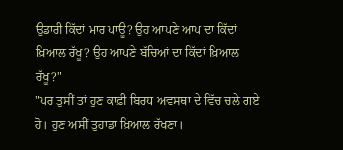ਉਡਾਰੀ ਕਿੱਦਾਂ ਮਾਰ ਪਾਊ? ਉਹ ਆਪਣੇ ਆਪ ਦਾ ਕਿੱਦਾਂ ਖ਼ਿਆਲ ਰੱਖੂ? ਉਹ ਆਪਣੇ ਬੱਚਿਆਂ ਦਾ ਕਿੱਦਾਂ ਖ਼ਿਆਲ ਰੱਖੂ?"
"ਪਰ ਤੁਸੀਂ ਤਾਂ ਹੁਣ ਕਾਫ਼ੀ ਬਿਰਧ ਅਵਸਥਾ ਦੇ ਵਿੱਚ ਚਲੇ ਗਏ ਹੋ। ਹੁਣ ਅਸੀਂ ਤੁਹਾਡਾ ਖ਼ਿਆਲ ਰੱਖਣਾ।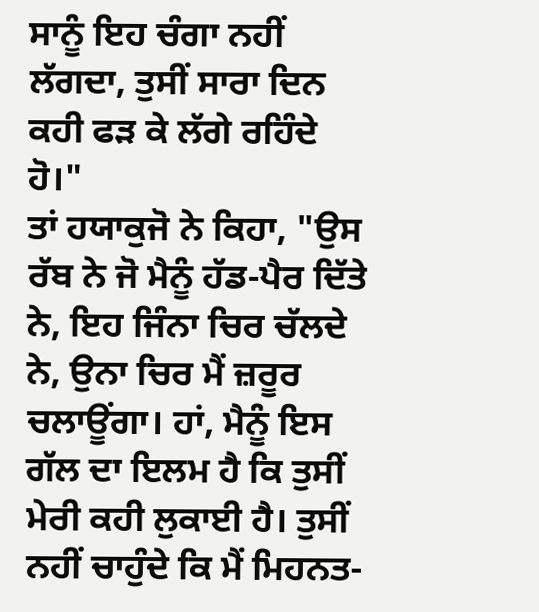ਸਾਨੂੰ ਇਹ ਚੰਗਾ ਨਹੀਂ ਲੱਗਦਾ, ਤੁਸੀਂ ਸਾਰਾ ਦਿਨ ਕਹੀ ਫੜ ਕੇ ਲੱਗੇ ਰਹਿੰਦੇ ਹੋ।"
ਤਾਂ ਹਯਾਕੁਜੋ ਨੇ ਕਿਹਾ, "ਉਸ ਰੱਬ ਨੇ ਜੋ ਮੈਨੂੰ ਹੱਡ-ਪੈਰ ਦਿੱਤੇ ਨੇ, ਇਹ ਜਿੰਨਾ ਚਿਰ ਚੱਲਦੇ ਨੇ, ਉਨਾ ਚਿਰ ਮੈਂ ਜ਼ਰੂਰ ਚਲਾਊਂਗਾ। ਹਾਂ, ਮੈਨੂੰ ਇਸ ਗੱਲ ਦਾ ਇਲਮ ਹੈ ਕਿ ਤੁਸੀਂ ਮੇਰੀ ਕਹੀ ਲੁਕਾਈ ਹੈ। ਤੁਸੀਂ ਨਹੀਂ ਚਾਹੁੰਦੇ ਕਿ ਮੈਂ ਮਿਹਨਤ-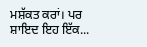ਮਸ਼ੱਕਤ ਕਰਾਂ। ਪਰ ਸ਼ਾਇਦ ਇਹ ਇੱਕ...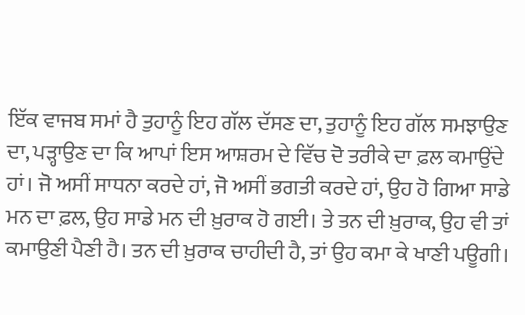ਇੱਕ ਵਾਜਬ ਸਮਾਂ ਹੈ ਤੁਹਾਨੂੰ ਇਹ ਗੱਲ ਦੱਸਣ ਦਾ, ਤੁਹਾਨੂੰ ਇਹ ਗੱਲ ਸਮਝਾਉਣ ਦਾ, ਪੜ੍ਹਾਉਣ ਦਾ ਕਿ ਆਪਾਂ ਇਸ ਆਸ਼ਰਮ ਦੇ ਵਿੱਚ ਦੋ ਤਰੀਕੇ ਦਾ ਫ਼ਲ ਕਮਾਉਂਦੇ ਹਾਂ। ਜੋ ਅਸੀਂ ਸਾਧਨਾ ਕਰਦੇ ਹਾਂ, ਜੋ ਅਸੀਂ ਭਗਤੀ ਕਰਦੇ ਹਾਂ, ਉਹ ਹੋ ਗਿਆ ਸਾਡੇ ਮਨ ਦਾ ਫ਼ਲ, ਉਹ ਸਾਡੇ ਮਨ ਦੀ ਖ਼ੁਰਾਕ ਹੋ ਗਈ। ਤੇ ਤਨ ਦੀ ਖ਼ੁਰਾਕ, ਉਹ ਵੀ ਤਾਂ ਕਮਾਉਣੀ ਪੈਣੀ ਹੈ। ਤਨ ਦੀ ਖ਼ੁਰਾਕ ਚਾਹੀਦੀ ਹੈ, ਤਾਂ ਉਹ ਕਮਾ ਕੇ ਖਾਣੀ ਪਊਗੀ।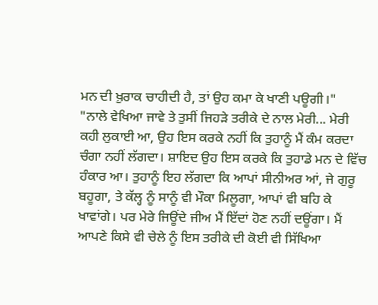ਮਨ ਦੀ ਖ਼ੁਰਾਕ ਚਾਹੀਦੀ ਹੈ, ਤਾਂ ਉਹ ਕਮਾ ਕੇ ਖਾਣੀ ਪਊਗੀ।"
"ਨਾਲੇ ਵੇਖਿਆ ਜਾਵੇ ਤੇ ਤੁਸੀਂ ਜਿਹੜੇ ਤਰੀਕੇ ਦੇ ਨਾਲ ਮੇਰੀ... ਮੇਰੀ ਕਹੀ ਲੁਕਾਈ ਆ, ਉਹ ਇਸ ਕਰਕੇ ਨਹੀਂ ਕਿ ਤੁਹਾਨੂੰ ਮੈਂ ਕੰਮ ਕਰਦਾ ਚੰਗਾ ਨਹੀਂ ਲੱਗਦਾ। ਸ਼ਾਇਦ ਉਹ ਇਸ ਕਰਕੇ ਕਿ ਤੁਹਾਡੇ ਮਨ ਦੇ ਵਿੱਚ ਹੰਕਾਰ ਆ। ਤੁਹਾਨੂੰ ਇਹ ਲੱਗਦਾ ਕਿ ਆਪਾਂ ਸੀਨੀਅਰ ਆਂ, ਜੇ ਗੁਰੂ ਬਹੂਗਾ, ਤੇ ਕੱਲ੍ਹ ਨੂੰ ਸਾਨੂੰ ਵੀ ਮੌਕਾ ਮਿਲੂਗਾ, ਆਪਾਂ ਵੀ ਬਹਿ ਕੇ ਖਾਵਾਂਗੇ। ਪਰ ਮੇਰੇ ਜਿਊਂਦੇ ਜੀਅ ਮੈਂ ਇੱਦਾਂ ਹੋਣ ਨਹੀਂ ਦਊਂਗਾ। ਮੈਂ ਆਪਣੇ ਕਿਸੇ ਵੀ ਚੇਲੇ ਨੂੰ ਇਸ ਤਰੀਕੇ ਦੀ ਕੋਈ ਵੀ ਸਿੱਖਿਆ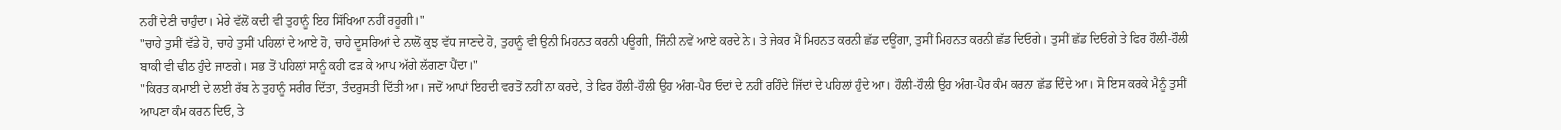ਨਹੀਂ ਦੇਣੀ ਚਾਹੁੰਦਾ। ਮੇਰੇ ਵੱਲੋਂ ਕਦੀ ਵੀ ਤੁਹਾਨੂੰ ਇਹ ਸਿੱਖਿਆ ਨਹੀਂ ਰਹੂਗੀ।"
"ਚਾਹੇ ਤੁਸੀਂ ਵੱਡੇ ਹੋ, ਚਾਹੇ ਤੁਸੀਂ ਪਹਿਲਾਂ ਦੇ ਆਏ ਹੋ, ਚਾਹੇ ਦੂਸਰਿਆਂ ਦੇ ਨਾਲੋਂ ਕੁਝ ਵੱਧ ਜਾਣਦੇ ਹੋ, ਤੁਹਾਨੂੰ ਵੀ ਉਨੀ ਮਿਹਨਤ ਕਰਨੀ ਪਊਗੀ, ਜਿੰਨੀ ਨਵੇਂ ਆਏ ਕਰਦੇ ਨੇ। ਤੇ ਜੇਕਰ ਮੈਂ ਮਿਹਨਤ ਕਰਨੀ ਛੱਡ ਦਊਂਗਾ, ਤੁਸੀਂ ਮਿਹਨਤ ਕਰਨੀ ਛੱਡ ਦਿਓਗੇ। ਤੁਸੀਂ ਛੱਡ ਦਿਓਗੇ ਤੇ ਫਿਰ ਹੌਲੀ-ਹੌਲੀ ਬਾਕੀ ਵੀ ਢੀਠ ਹੁੰਦੇ ਜਾਣਗੇ। ਸਭ ਤੋਂ ਪਹਿਲਾਂ ਸਾਨੂੰ ਕਹੀ ਫੜ ਕੇ ਆਪ ਅੱਗੇ ਲੱਗਣਾ ਪੈਂਦਾ।"
"ਕਿਰਤ ਕਮਾਈ ਦੇ ਲਈ ਰੱਬ ਨੇ ਤੁਹਾਨੂੰ ਸਰੀਰ ਦਿੱਤਾ, ਤੰਦਰੁਸਤੀ ਦਿੱਤੀ ਆ। ਜਦੋਂ ਆਪਾਂ ਇਹਦੀ ਵਰਤੋਂ ਨਹੀਂ ਨਾ ਕਰਦੇ, ਤੇ ਫਿਰ ਹੌਲੀ-ਹੌਲੀ ਉਹ ਅੰਗ-ਪੈਰ ਓਦਾਂ ਦੇ ਨਹੀਂ ਰਹਿੰਦੇ ਜਿੱਦਾਂ ਦੇ ਪਹਿਲਾਂ ਹੁੰਦੇ ਆ। ਹੌਲੀ-ਹੌਲੀ ਉਹ ਅੰਗ-ਪੈਰ ਕੰਮ ਕਰਨਾ ਛੱਡ ਦਿੰਦੇ ਆ। ਸੋ ਇਸ ਕਰਕੇ ਮੈਨੂੰ ਤੁਸੀਂ ਆਪਣਾ ਕੰਮ ਕਰਨ ਦਿਓ, ਤੇ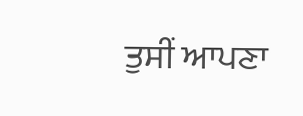ਤੁਸੀਂ ਆਪਣਾ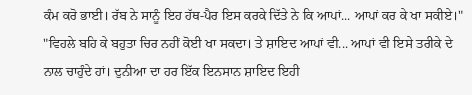ਕੰਮ ਕਰੋ ਭਾਈ। ਰੱਬ ਨੇ ਸਾਨੂੰ ਇਹ ਹੱਥ-ਪੈਰ ਇਸ ਕਰਕੇ ਦਿੱਤੇ ਨੇ ਕਿ ਆਪਾਂ... ਆਪਾਂ ਕਰ ਕੇ ਖਾ ਸਕੀਏ।"
"ਵਿਹਲੇ ਬਹਿ ਕੇ ਬਹੁਤਾ ਚਿਰ ਨਹੀਂ ਕੋਈ ਖਾ ਸਕਦਾ। ਤੇ ਸ਼ਾਇਦ ਆਪਾਂ ਵੀ... ਆਪਾਂ ਵੀ ਇਸੇ ਤਰੀਕੇ ਦੇ ਨਾਲ ਚਾਹੁੰਦੇ ਹਾਂ। ਦੁਨੀਆ ਦਾ ਹਰ ਇੱਕ ਇਨਸਾਨ ਸ਼ਾਇਦ ਇਹੀ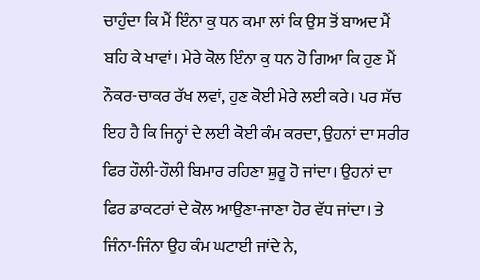ਚਾਹੁੰਦਾ ਕਿ ਮੈਂ ਇੰਨਾ ਕੁ ਧਨ ਕਮਾ ਲਾਂ ਕਿ ਉਸ ਤੋਂ ਬਾਅਦ ਮੈਂ ਬਹਿ ਕੇ ਖਾਵਾਂ। ਮੇਰੇ ਕੋਲ ਇੰਨਾ ਕੁ ਧਨ ਹੋ ਗਿਆ ਕਿ ਹੁਣ ਮੈਂ ਨੌਕਰ-ਚਾਕਰ ਰੱਖ ਲਵਾਂ, ਹੁਣ ਕੋਈ ਮੇਰੇ ਲਈ ਕਰੇ। ਪਰ ਸੱਚ ਇਹ ਹੈ ਕਿ ਜਿਨ੍ਹਾਂ ਦੇ ਲਈ ਕੋਈ ਕੰਮ ਕਰਦਾ, ਉਹਨਾਂ ਦਾ ਸਰੀਰ ਫਿਰ ਹੌਲੀ-ਹੌਲੀ ਬਿਮਾਰ ਰਹਿਣਾ ਸ਼ੁਰੂ ਹੋ ਜਾਂਦਾ। ਉਹਨਾਂ ਦਾ ਫਿਰ ਡਾਕਟਰਾਂ ਦੇ ਕੋਲ ਆਉਣਾ-ਜਾਣਾ ਹੋਰ ਵੱਧ ਜਾਂਦਾ। ਤੇ ਜਿੰਨਾ-ਜਿੰਨਾ ਉਹ ਕੰਮ ਘਟਾਈ ਜਾਂਦੇ ਨੇ,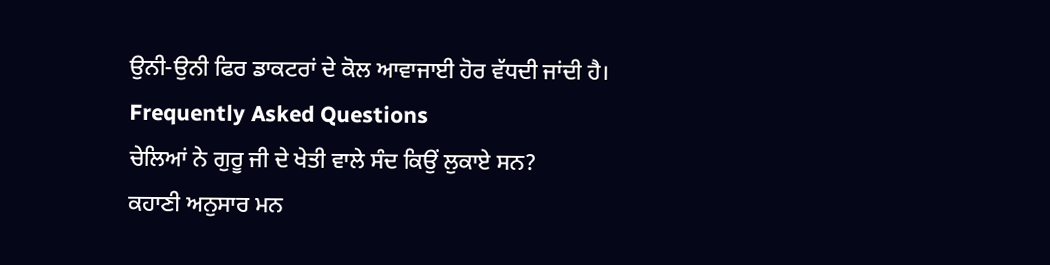ਉਨੀ-ਉਨੀ ਫਿਰ ਡਾਕਟਰਾਂ ਦੇ ਕੋਲ ਆਵਾਜਾਈ ਹੋਰ ਵੱਧਦੀ ਜਾਂਦੀ ਹੈ।
Frequently Asked Questions
ਚੇਲਿਆਂ ਨੇ ਗੁਰੂ ਜੀ ਦੇ ਖੇਤੀ ਵਾਲੇ ਸੰਦ ਕਿਉਂ ਲੁਕਾਏ ਸਨ?
ਕਹਾਣੀ ਅਨੁਸਾਰ ਮਨ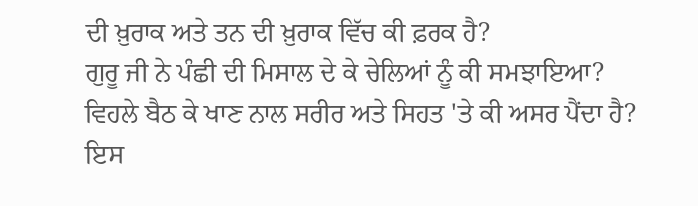ਦੀ ਖ਼ੁਰਾਕ ਅਤੇ ਤਨ ਦੀ ਖ਼ੁਰਾਕ ਵਿੱਚ ਕੀ ਫ਼ਰਕ ਹੈ?
ਗੁਰੂ ਜੀ ਨੇ ਪੰਛੀ ਦੀ ਮਿਸਾਲ ਦੇ ਕੇ ਚੇਲਿਆਂ ਨੂੰ ਕੀ ਸਮਝਾਇਆ?
ਵਿਹਲੇ ਬੈਠ ਕੇ ਖਾਣ ਨਾਲ ਸਰੀਰ ਅਤੇ ਸਿਹਤ 'ਤੇ ਕੀ ਅਸਰ ਪੈਂਦਾ ਹੈ?
ਇਸ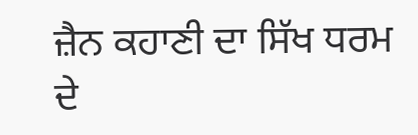ਜ਼ੈਨ ਕਹਾਣੀ ਦਾ ਸਿੱਖ ਧਰਮ ਦੇ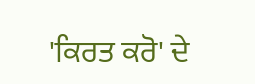'ਕਿਰਤ ਕਰੋ' ਦੇ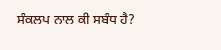ਸੰਕਲਪ ਨਾਲ ਕੀ ਸਬੰਧ ਹੈ?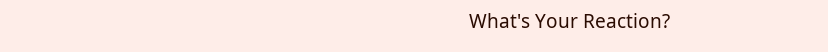What's Your Reaction?